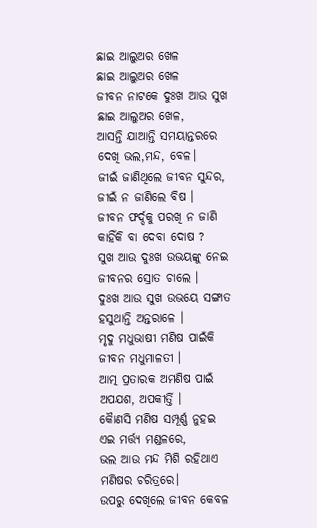ଛାଇ ଆଲୁଅର ଖେଳ
ଛାଇ ଆଲୁଅର ଖେଳ
ଜୀବନ ନାଟକେ ଦୁଃଖ ଆଉ ସୁଖ
ଛାଇ ଆଲୁଅର ଖେଳ,
ଆସନ୍ତି ଯାଆନ୍ତି ସମୟାନ୍ତରରେ
ଦେଖି ଭଲ,ମନ୍ଦ, ବେଳ।
ଜୀଇଁ ଜାଣିଥିଲେ ଜୀବନ ସୁନ୍ଦର,
ଜୀଇଁ ନ ଜାଣିଲେ ବିଷ ।
ଜୀବନ ଫର୍ଦ୍ଦକୁ ପରଖି ନ ଜାଣି
କାହିଁକି ବା ଦେବା ଦୋଷ ?
ସୁଖ ଆଉ ଦୁଃଖ ଉଭୟଙ୍କୁ ନେଇ
ଜୀବନର ସ୍ରୋତ ଚାଲେ ।
ଦୁଃଖ ଆଉ ସୁଖ ଉଭୟେ ସଙ୍ଗାତ
ହସୁଥାନ୍ତି ଅନ୍ତରାଳେ ।
ମୃଦୁ ମଧୁଭାଷୀ ମଣିଷ ପାଇଁକି
ଜୀବନ ମଧୁମାଳତୀ ।
ଆତ୍ମ ପ୍ରତାରକ ଅମଣିଷ ପାଇଁ
ଅପଯଶ, ଅପକୀର୍ତ୍ତି ।
କୋୖଣସି ମଣିଷ ସମ୍ପୂର୍ଣ୍ଣ ନୁହଇ
ଏଇ ମର୍ତ୍ତ୍ୟ ମଣ୍ଡଳରେ,
ଭଲ ଆଉ ମନ୍ଦ ମିଶି ରହିଥାଏ
ମଣିଷର ଚରିତ୍ରରେ।
ଉପରୁ ଦେଖିଲେ ଜୀବନ କେବଳ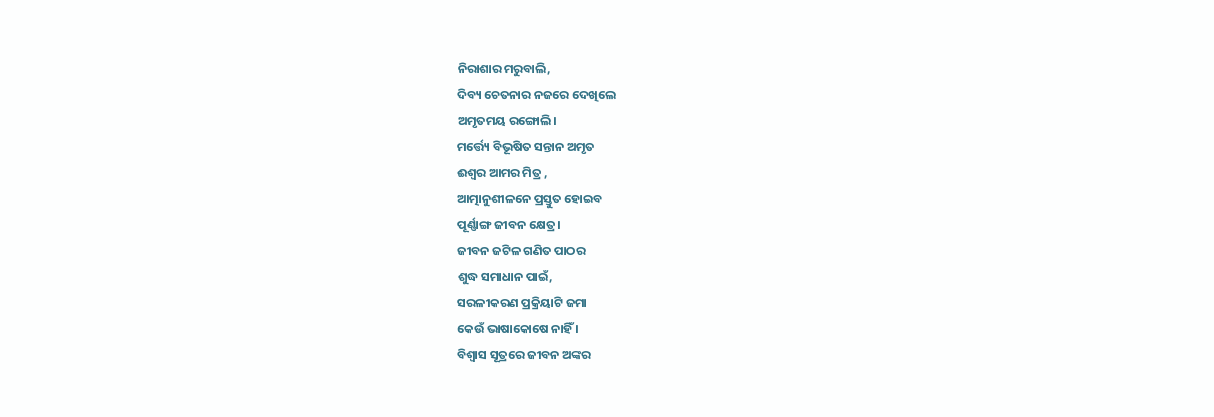ନିରାଶାର ମରୁବାଲି,
ଦିବ୍ୟ ଚେତନାର ନଜରେ ଦେଖିଲେ
ଅମୃତମୟ ରଙ୍ଗୋଲି।
ମର୍ତ୍ତ୍ୟେ ବିଭୂଷିତ ସନ୍ତାନ ଅମୃତ
ଈଶ୍ୱର ଆମର ମିତ୍ର ,
ଆତ୍ମାନୁଶୀଳନେ ପ୍ରସ୍ତୁତ ହୋଇବ
ପୂର୍ଣ୍ଣାଙ୍ଗ ଜୀବନ କ୍ଷେତ୍ର।
ଜୀବନ ଜଟିଳ ଗଣିତ ପାଠର
ଶୁଦ୍ଧ ସମାଧାନ ପାଇଁ,
ସରଳୀକରଣ ପ୍ରକ୍ରିୟାଟି ଜମା
କେଉଁ ଭାଷାକୋଷେ ନାହିଁ ।
ବିଶ୍ୱାସ ସୂତ୍ରରେ ଜୀବନ ଅଙ୍କର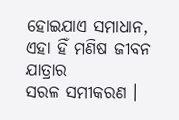ହୋଇଯାଏ ସମାଧାନ,
ଏହା ହିଁ ମଣିଷ ଜୀବନ ଯାତ୍ରାର
ସରଳ ସମୀକରଣ ।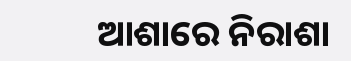ଆଶାରେ ନିରାଶା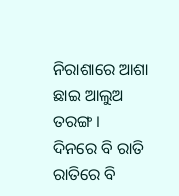ନିରାଶାରେ ଆଶା
ଛାଇ ଆଲୁଅ ତରଙ୍ଗ ।
ଦିନରେ ବି ରାତି ରାତିରେ ବି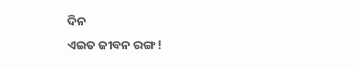ଦିନ
ଏଇତ ଜୀବନ ରଙ୍ଗ !